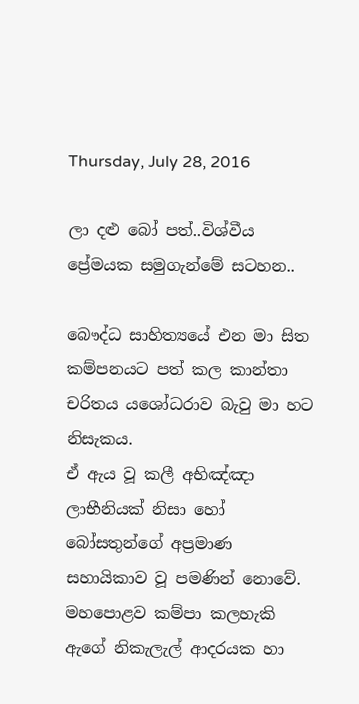Thursday, July 28, 2016

ලා දළු බෝ පත්..විශ්වීය ප්‍රේමයක සමුගැන්මේ සටහන..

බෞද්ධ සාහිත්‍යයේ එන මා සිත කම්පනයට පත් කල කාන්තා චරිතය යශෝධරාව බැවු මා හට නිසැකය.
ඒ ඇය වූ කලී අභිඤ්ඤා ලාභීනියක් නිසා හෝ බෝසතුන්ගේ අප්‍රමාණ සහායිකාව වූ පමණින් නොවේ.
මහපොළව කම්පා කලහැකි ඇගේ නිකැලැල් ආදරයක හා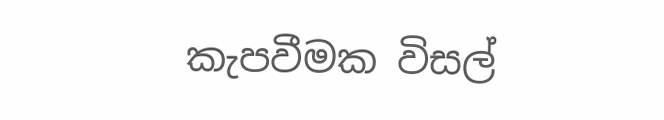කැපවීමක විසල්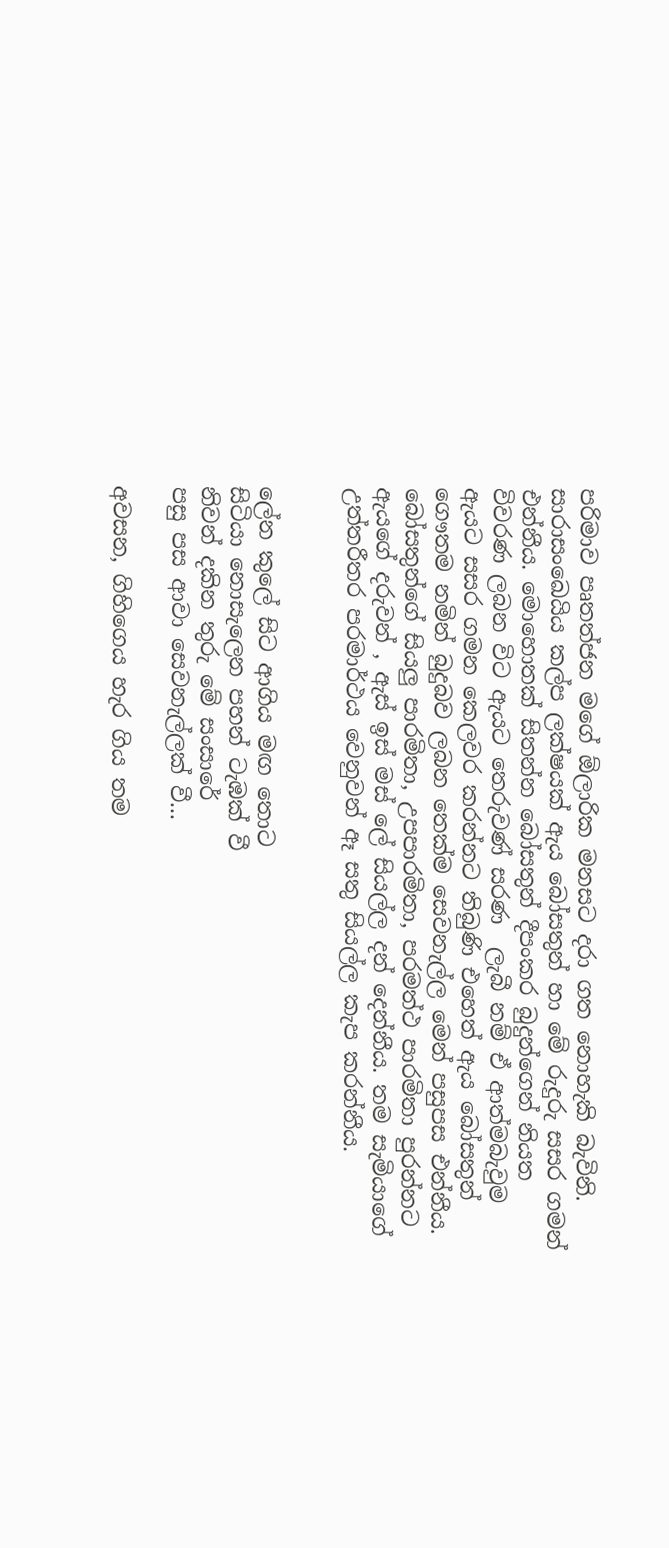පරිමාව පෘතත්ජන මගේ ඕලාරික මනසට දරා ගත නොහැකි බැවිනි.
සාරාසංඛෙයිය කල්ප ලක්ෂයක් ඇය බෝසතුන් හා මේ රුදුරු සසර ගමන් එන්නීය. මොහොතක් සිතන්න බෝසතුන් දීපංකර බුදුන්ගෙන් නියත විවරණ ලබන විට ඇයට තෙරුවණ් සරණ  ලැබී නම් ඒ ආත්මබැවුම ඇයට සසර ගමන කෙලවර කරන්නට තිබුණි එහෙත් ඇය බෝසතුන් ගෞතම නමින් බුදුබව ලබන තෙක්ම සෙවනැල්ල මෙන් පසුපස එන්නීය. බෝසතුන්ගේ සියලු පාරමිතා, උපපාරමිතා, පරමත්ථ පාරමිතා පුරන්නට ඇයගේ දරුවන් , ඇස් ඉස් මස් ලේ සියල්ල දන් දෙන්නීය. තම සැමියාගේ උත්තරීතර පරමාර්ථය වෙනුවන් ඈ සතු සියල්ල කැප කරන්නීය.


ලේන කුලේ සිට ආගිය මඟ තොට
සිටියා නොසැලෙන පහන් ටැඹක් වී
නිවන් දකින තුරු මේ සංසාරේ
පසු පස ආවා සෙවනැල්ලක් වී...

අවසන, ගිහිගෙය හැර ගිය තම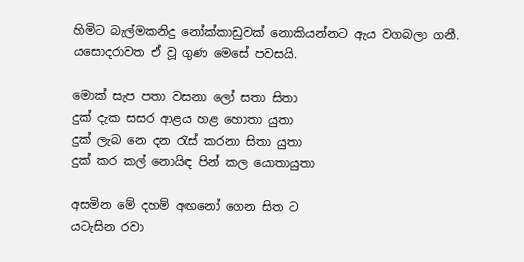හිමිට බැල්මකනිදු නෝක්කාඩුවක් නොකියන්නට ඇය වගබලා ගනී.
යසොදරාවත ඒ වූ ගුණ මෙසේ පවසයි.

මොක් සැප පතා වසනා ලෝ සතා සිතා
දුක් දැක සසර ආළය හළ හොතා යුතා
දුක් ලැබ නෙ දන රැස් කරනා සිතා යුතා
දුක් කර කල් නොයිඳ පින් කල යොතායුතා

අසමින මේ දහම් අඟනෝ ගෙන සිත ට
යටැසින රවා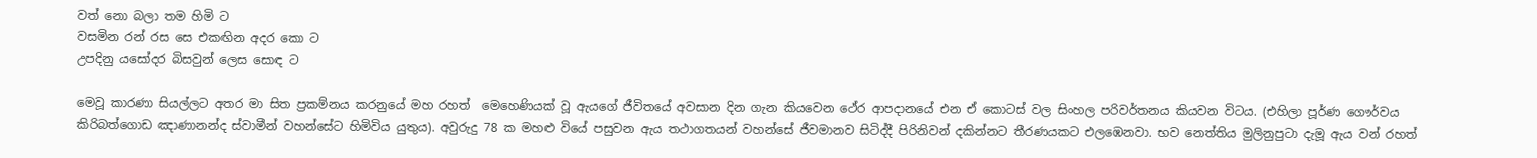වත් නො බලා තම හිමි ට
වසමින රන් රස සෙ එකඟින අදර කො ට
උපදිනු යසෝදර බිසවුන් ලෙස සොඳ ට

මෙවූ කාරණා සියල්ලට අතර මා සිත ප්‍රකම්නය කරනුයේ මහ රහත්  මෙහෙණියක් වූ ඇයගේ ජීවිතයේ අවසාන දින ගැන කියවෙන ථේර ආපදානයේ එන ඒ කොටස් වල සිංහල පරිවර්තනය කියවන විටය. (එහිලා පූර්ණ ගෞර්වය කිරිබත්ගොඩ ඤාණානන්ද ස්වාමීන් වහන්සේට හිමිවිය යුතුය). අවුරුදු 78 ක මහළු වියේ පසුවන ඇය තථාගතයන් වහන්සේ ජීවමානව සිටිද්දී පිරිනිවන් දකින්නට තීරණයකට එලඹෙනවා. භව නෙත්තිය මුලිනුපුටා දැමූ ඇය වන් රහත්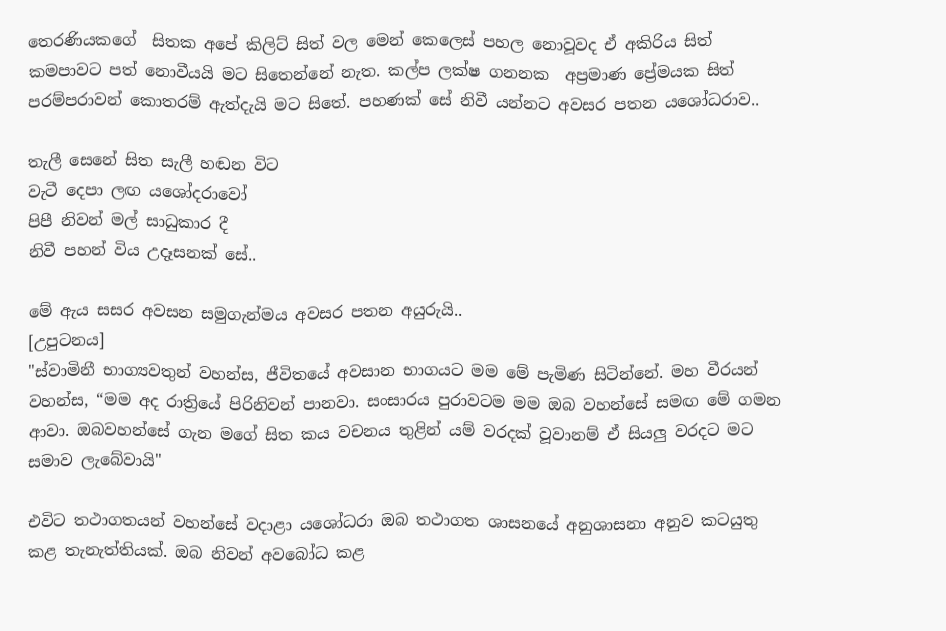තෙරණියකගේ  සිතක අපේ කිලිට් සිත් වල මෙන් කෙලෙස් පහල නොවූවද ඒ අකිරිය සිත් කමපාවට පත් නොවීයයි මට සිතෙන්නේ නැත. කල්ප ලක්ෂ ගනනක  අප්‍රමාණ ප්‍රේමයක සිත් පරම්පරාවන් කොතරම් ඇත්දැයි මට සිතේ. පහණක් සේ නිවී යන්නට අවසර පතන යශෝධරාව..

තැලී සෙනේ සිත සැලී හඬන විට
වැටී දෙපා ලඟ යශෝදරාවෝ
පිපී නිවන් මල් සාධුකාර දී
නිවී පහන් විය උදෑසනක් සේ..

මේ ඇය සසර අවසන සමුගැන්මය අවසර පතන අයුරුයි..
[උපුටනය]
"ස්වාමිනී භාග්‍යවතුන් වහන්ස, ජීවිතයේ අවසාන භාගයට මම මේ පැමිණ සිටින්නේ. මහ වීරයන් වහන්ස, “මම අද රාත්‍රියේ පිරිනිවන් පානවා. සංසාරය පුරාවටම මම ඔබ වහන්සේ සමඟ මේ ගමන ආවා. ඔබවහන්සේ ගැන මගේ සිත කය වචනය තුළින් යම් වරදක් වූවානම් ඒ සියලු වරදට මට සමාව ලැබේවායි"

එවිට තථාගතයන් වහන්සේ වදාළා යශෝධරා ඔබ තථාගත ශාසනයේ අනුශාසනා අනුව කටයුතු කළ තැනැත්තියක්. ඔබ නිවන් අවබෝධ කළ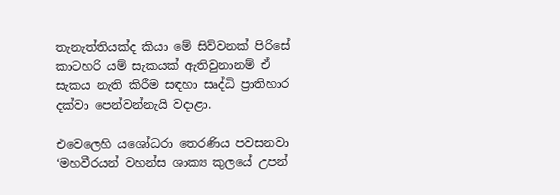තැනැත්තියක්ද කියා මේ සිව්වනක් පිරිසේ කාටහරි යම් සැකයක් ඇතිවුනානම් ඒ සැකය නැති කිරීම සඳහා සෘද්ධි ප්‍රාතිහාර දක්වා පෙන්වන්නැයි වදාළා.

එවෙලෙහි යශෝධරා තෙරණිය පවසනවා ‘මහවීරයන් වහන්ස ශාක්‍ය කුලයේ උපන්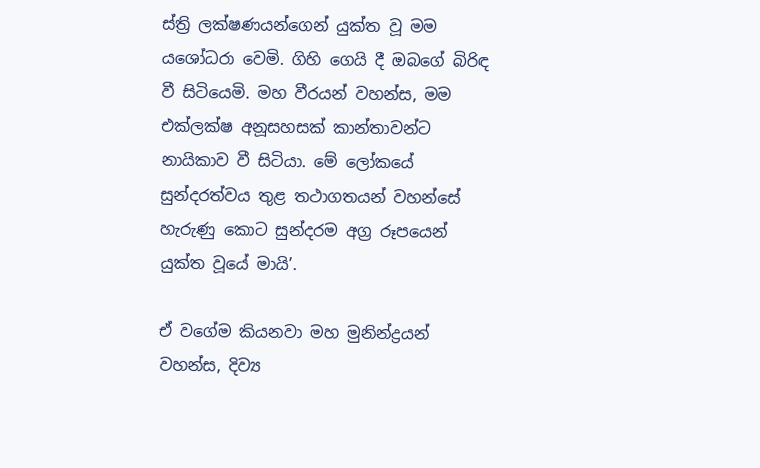ස්ත්‍රි ලක්ෂණයන්ගෙන් යුක්ත වූ මම යශෝධරා වෙමි. ගිහි ගෙයි දී ඔබගේ බිරිඳ වී සිටියෙමි. මහ වීරයන් වහන්ස, මම එක්ලක්ෂ අනූසහසක් කාන්තාවන්ට නායිකාව වී සිටියා. මේ ලෝකයේ සුන්දරත්වය තුළ තථාගතයන් වහන්සේ හැරුණු කොට සුන්දරම අග්‍ර රූපයෙන් යුක්ත වූයේ මායි’.

ඒ වගේම කියනවා මහ මුනින්ද්‍රයන් වහන්ස, දිව්‍ය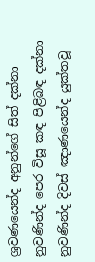ශ්‍රවණයෙන්ද අනුන්ගේ සිත් දක්නා නුවණින්ද පෙර විසූ කඳ පිළිබඳ දක්නා නුවණින්ද දිවස් ඤාණයෙන්ද යුක්තවූ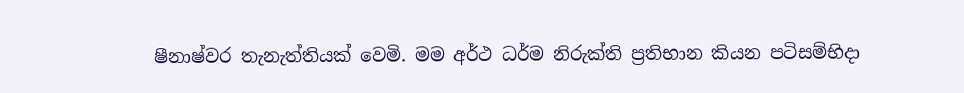ෂීනාෂ්වර තැනැත්තියක් වෙමි. මම අර්ථ ධර්ම නිරුක්ති ප්‍රතිභාන කියන පටිසම්භිදා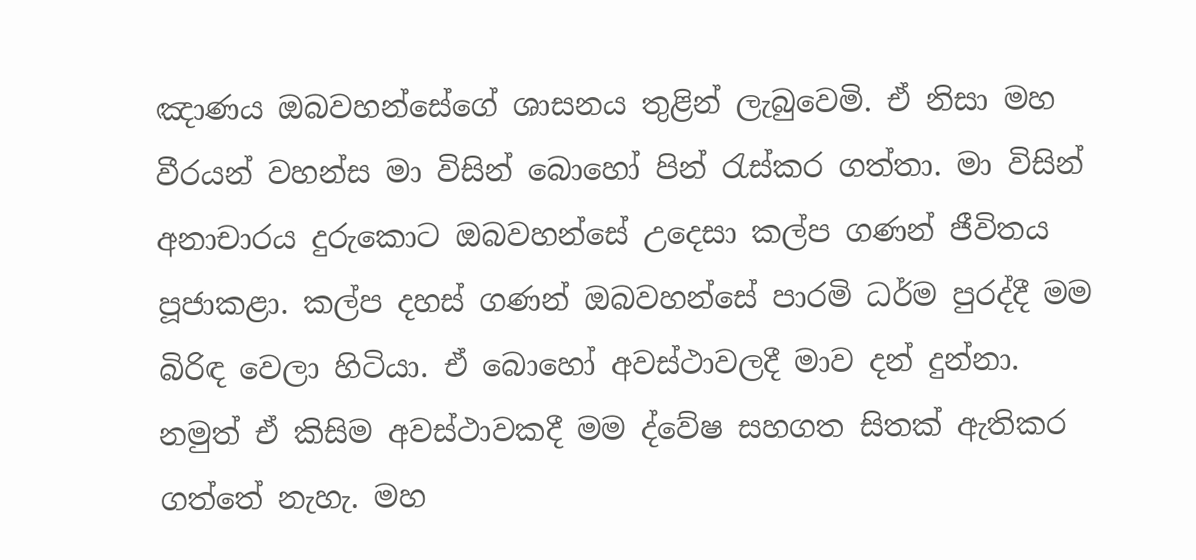ඤාණය ඔබවහන්සේගේ ශාසනය තුළින් ලැබුවෙමි. ඒ නිසා මහ වීරයන් වහන්ස මා විසින් බොහෝ පින් රැස්කර ගත්තා. මා විසින් අනාචාරය දුරුකොට ඔබවහන්සේ උදෙසා කල්ප ගණන් ජීවිතය පූජාකළා. කල්ප දහස් ගණන් ඔබවහන්සේ පාරමි ධර්ම පුරද්දී මම බිරිඳ වෙලා හිටියා. ඒ බොහෝ අවස්ථාවලදී මාව දන් දුන්නා. නමුත් ඒ කිසිම අවස්ථාවකදී මම ද්වේෂ සහගත සිතක් ඇතිකර ගත්තේ නැහැ. මහ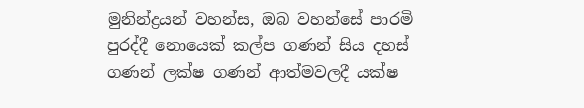මුනින්ද්‍රයන් වහන්ස, ඔබ වහන්සේ පාරමි පුරද්දී නොයෙක් කල්ප ගණන් සිය දහස් ගණන් ලක්ෂ ගණන් ආත්මවලදී යක්ෂ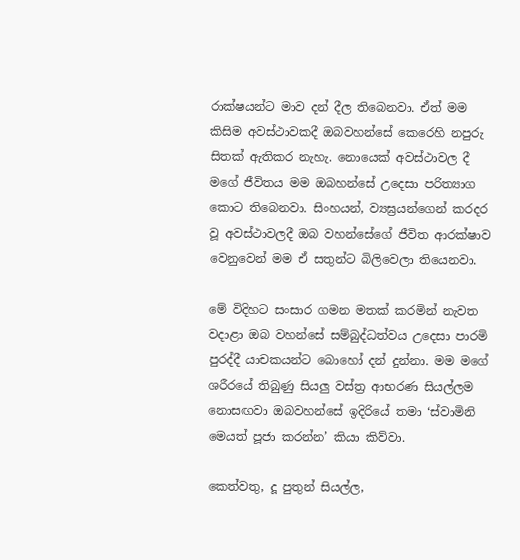රාක්ෂයන්ට මාව දන් දීල තිබෙනවා. ඒත් මම කිසිම අවස්ථාවකදී ඔබවහන්සේ කෙරෙහි නපුරු සිතක් ඇතිකර නැහැ. නොයෙක් අවස්ථාවල දී මගේ ජීවිතය මම ඔබහන්සේ උදෙසා පරිත්‍යාග කොට තිබෙනවා. සිංහයන්, ව්‍යඝ්‍රයන්ගෙන් කරදර වූ අවස්ථාවලදී ඔබ වහන්සේගේ ජීවිත ආරක්ෂාව වෙනුවෙන් මම ඒ සතුන්ට බිලිවෙලා තියෙනවා.

මේ විදිහට සංසාර ගමන මතක් කරමින් නැවත වදාළා ඔබ වහන්සේ සම්බුද්ධත්වය උදෙසා පාරමි පුරද්දී යාචකයන්ට බොහෝ දන් දුන්නා. මම මගේ ශරීරයේ තිබුණු සියලු වස්ත්‍ර ආභරණ සියල්ලම නොසඟවා ඔබවහන්සේ ඉදිරියේ තමා ‘ස්වාමිනි මෙයත් පූජා කරන්න’ කියා කිව්වා.

කෙත්වතු, දූ පුතුන් සියල්ල,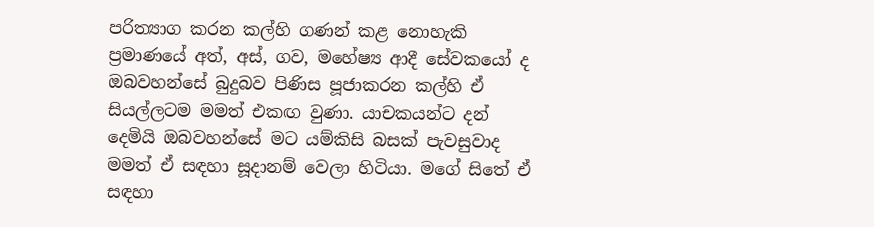පරිත්‍යාග කරන කල්හි ගණන් කළ නොහැකි ප්‍රමාණයේ අත්, අස්, ගව, මහේෂ්‍ය ආදී සේවකයෝ ද ඔබවහන්සේ බුදුබව පිණිස පූජාකරන කල්හි ඒ සියල්ලටම මමත් එකඟ වුණා. යාචකයන්ට දන් දෙමියි ඔබවහන්සේ මට යම්කිසි බසක් පැවසුවාද මමත් ඒ සඳහා සූදානම් වෙලා හිටියා. මගේ සිතේ ඒ සඳහා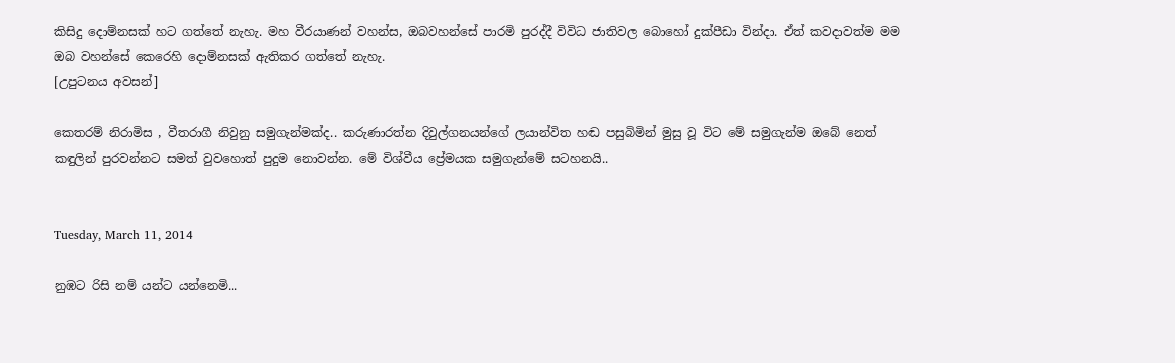කිසිදු දොම්නසක් හට ගත්තේ නැහැ. මහ වීරයාණන් වහන්ස, ඔබවහන්සේ පාරමි පුරද්දී විවිධ ජාතිවල බොහෝ දුක්පීඩා වින්දා. ඒත් කවදාවත්ම මම ඔබ වහන්සේ කෙරෙහි දොම්නසක් ඇතිකර ගත්තේ නැහැ.
[උපුටනය අවසන්]

කෙතරම් නිරාමිස , වීතරාගී නිවුනු සමුගැන්මක්ද.. කරුණාරත්න දිවුල්ගනයන්ගේ ලයාන්විත හඬ පසුබිමින් මුසු වූ විට මේ සමුගැන්ම ඔබේ නෙත් කඳුලින් පුරවන්නට සමත් වුවහොත් පුදුම නොවන්න. මේ විශ්වීය ප්‍රේමයක සමුගැන්මේ සටහනයි..


Tuesday, March 11, 2014

නුඹට රිසි නම් යන්ට යන්නෙමි...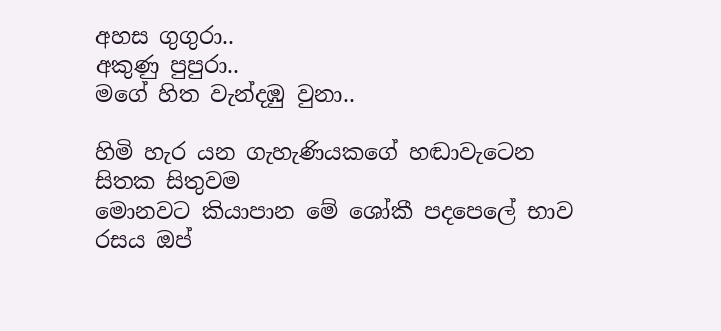අහස ගුගුරා..
අකුණු පුපුරා..
මගේ හිත වැන්දඹු වුනා..

හිමි හැර යන ගැහැණියකගේ හඬාවැටෙන සිතක සිතුවම
මොනවට කියාපාන මේ ශෝකී පදපෙලේ භාව රසය ඔප්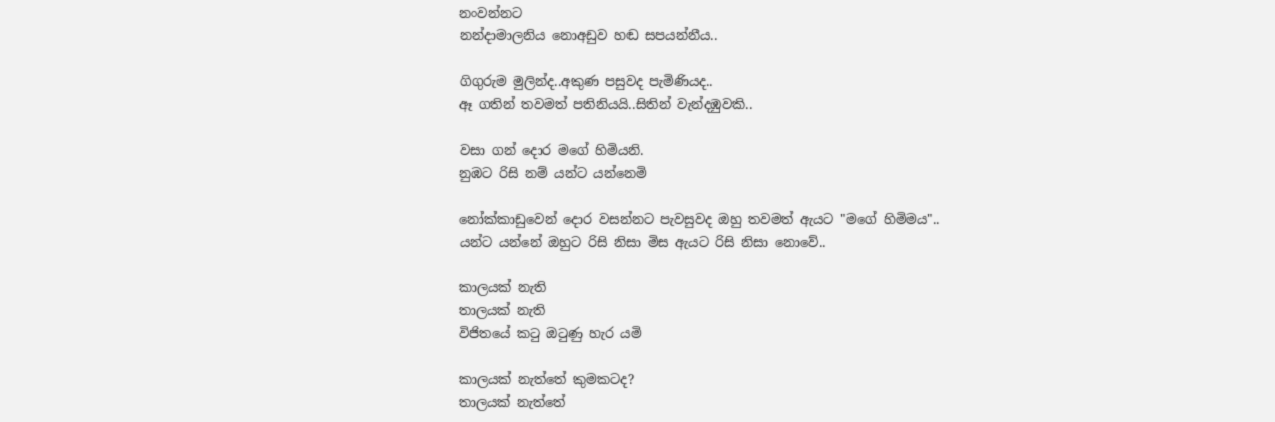නංවන්නට
නන්දාමාලනිය නොඅඩුව හඬ සපයන්නීය..

ගිගුරුම මුලින්ද..අකුණ පසුවද පැමිණියද..
ඈ ගතින් තවමත් පතිනියයි..සිතින් වැන්දඹුවකි..

වසා ගන් දොර මගේ හිමියනි.
නුඹට රිසි නම් යන්ට යන්නෙමි

නෝක්කාඩුවෙන් දොර වසන්නට පැවසුවද ඔහු තවමත් ඇයට "මගේ හිමිමය"..
යන්ට යන්නේ ඔහුට රිසි නිසා මිස ඇයට රිසි නිසා නොවේ..

කාලයක් නැති
තාලයක් නැති
විජිතයේ කටු ඔටුණු හැර යමි

කාලයක් නැත්තේ කුමකටද?
තාලයක් නැත්තේ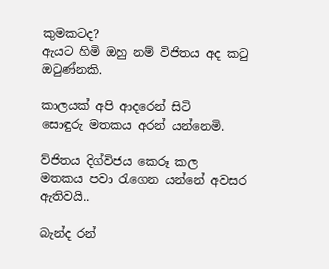කුමකටද?
ඇයට හිමි ඔහු නම් විජිතය අද කටු ඔටුණ්නකි.

කාලයක් අපි ආදරෙන් සිටි
සොඳුරු මතකය අරන් යන්නෙමි.

ව්ජිතය දිග්විජය කෙරූ කල
මතකය පවා රැගෙන යන්නේ අවසර ඇතිවයි..

බැන්ද රන්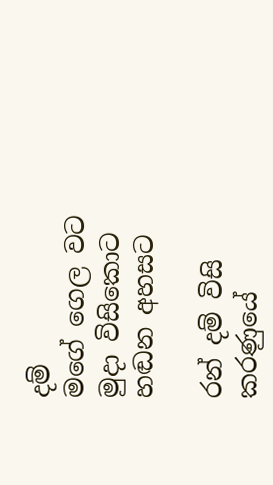දම්
මගේ ගෙල වට
මුදා විසිකොට
හඬන අහසට

රන් දම් විසි කරණුයේ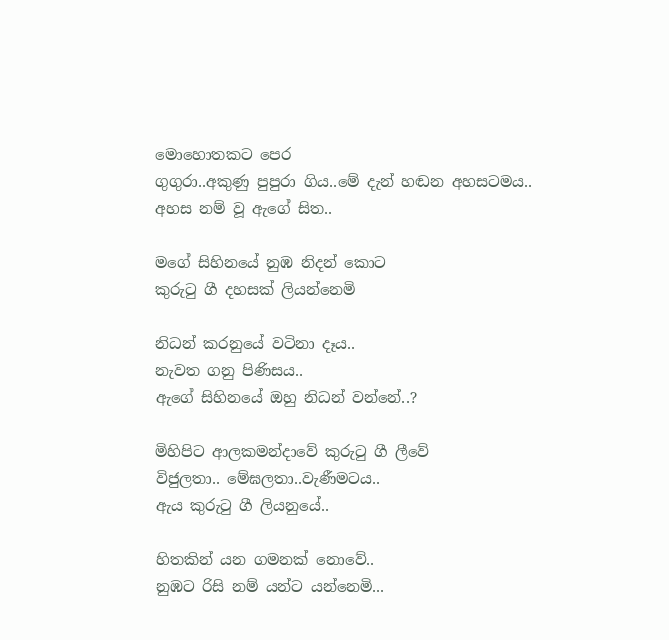මොහොතකට පෙර
ගුගුරා..අකුණු පුපුරා ගිය..මේ දැන් හඬන අහසටමය..
අහස නම් වූ ඇගේ සිත..

මගේ සිහිනයේ නුඹ නිදන් කොට
කුරුටු ගී දහසක් ලියන්නෙමි

නිධන් කරනුයේ වටිනා දෑය..
නැවත ගනු පිණිසය..
ඇගේ සිහිනයේ ඔහු නිධන් වන්නේ..?

මිහිපිට ආලකමන්දාවේ කුරුටු ගී ලීවේ
විජුලතා.. මේඝලතා..වැණීමටය..
ඇය කුරුටු ගී ලියනුයේ..

හිතකින් යන ගමනක් නොවේ..
නුඹට රිසි නම් යන්ට යන්නෙමි...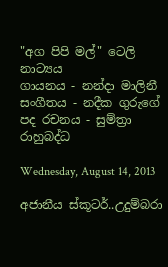"අග පිපි මල්" ටෙලි නාට්‍යය
ගායනය - නන්දා මාලිනී
සංගීතය - නදීක ගුරුගේ
පද රචනය - සුම්ත්‍රා රාහුබද්ධ

Wednesday, August 14, 2013

අජානීය ස්කූටර්..උදුම්බරා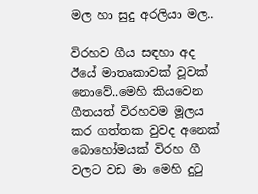මල හා සුදු අරලියා මල..

විරහව ගීය සඳහා අද ඊයේ මාතෘකාවක් වූවක් නොවේ..මෙහි කියවෙන ගීතයත් විරහවම මූලය කර ගත්තක වුවද අනෙක් බොහෝමයක් විරහ ගී වලට වඩ මා මෙහි දුටු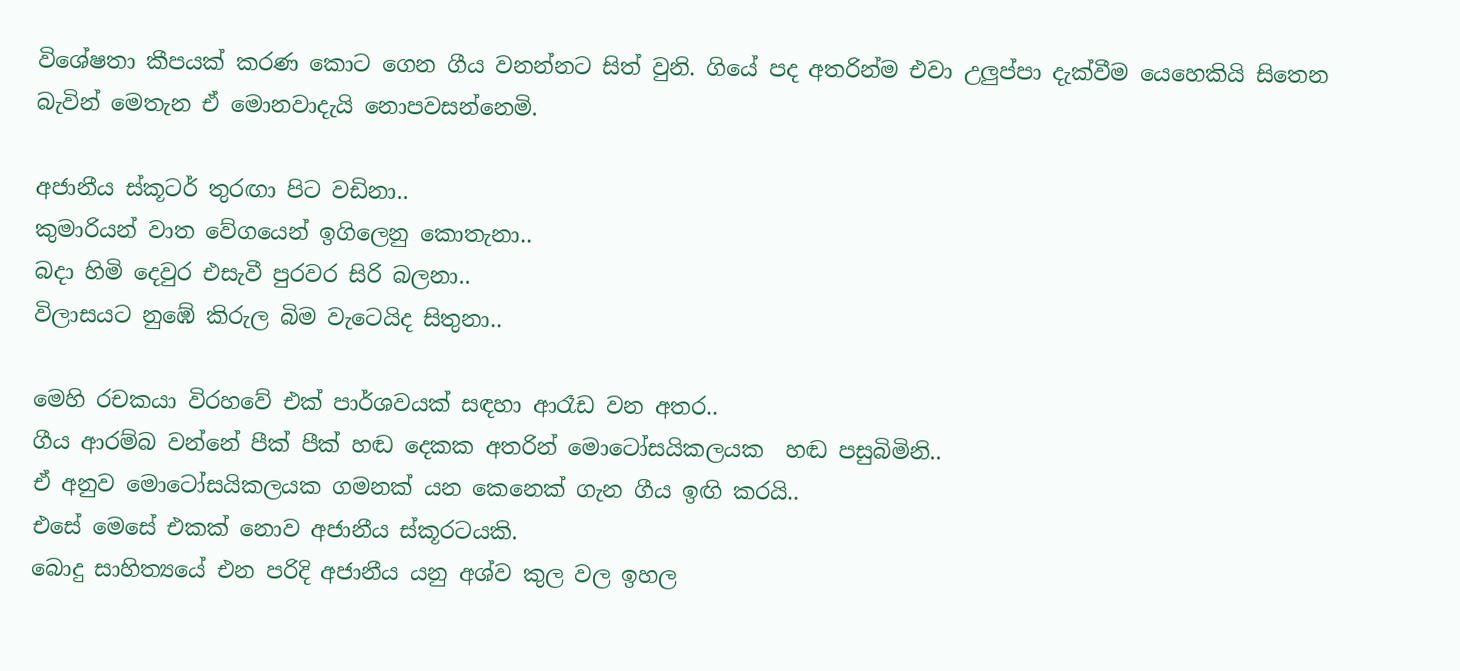විශේෂතා කීපයක් කරණ කොට ගෙන ගීය වනන්නට සිත් වුනි. ගියේ පද අතරින්ම එවා උලුප්පා දැක්වීම යෙහෙකියි සිතෙන බැවින් මෙතැන ඒ මොනවාදැයි නොපවසන්නෙමි.

අජානීය ස්කූටර් තුරඟා පිට වඩිනා..
කුමාරියන් වාත වේගයෙන් ඉගිලෙනු කොතැනා..
බදා හිමි දෙවුර එසැවී පුරවර සිරි බලනා..
විලාසයට නුඹේ කිරුල බිම වැටෙයිද සිතුනා..

මෙහි රචකයා විරහවේ එක් පාර්ශවයක් සඳහා ආරෑඩ වන අතර..
ගීය ආරම්බ වන්නේ පීක් පීක් හඬ දෙකක අතරින් මොටෝසයිකලයක  හඬ පසුබිමිනි..
ඒ අනුව මොටෝසයිකලයක ගමනක් යන කෙනෙක් ගැන ගීය ඉඟි කරයි..
එසේ මෙසේ එකක් නොව අජානීය ස්කූරටයකි.
බොදු සාහිත්‍යයේ එන පරිදි අජානීය යනු අශ්ව කුල වල ඉහල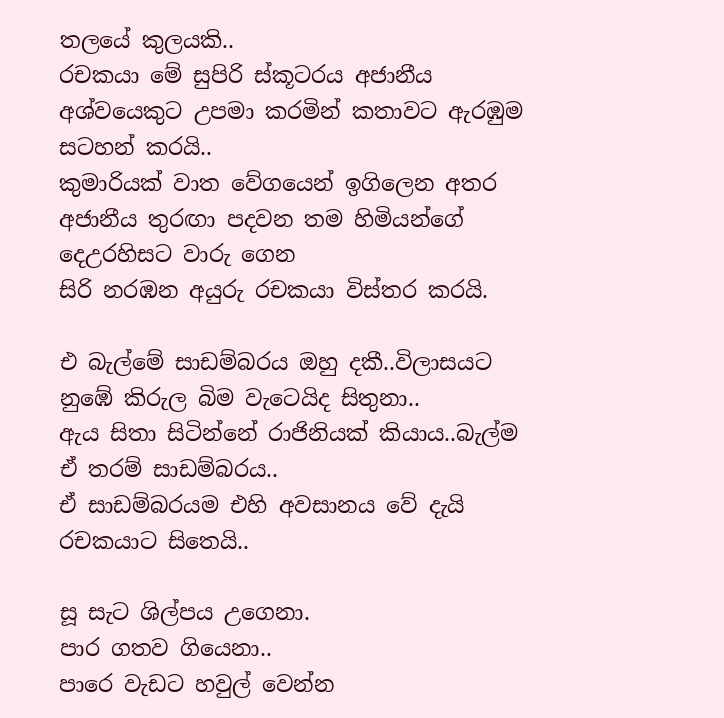තලයේ කුලයකි..
රචකයා මේ සුපිරි ස්කූටරය අජානීය අශ්වයෙකුට උපමා කරමින් කතාවට ඇරඹුම සටහන් කරයි..
කුමාරියක් වාත වේගයෙන් ඉගිලෙන අතර
අජානීය තුරඟා පදවන තම හිමියන්ගේ දෙඋරහිසට වාරු ගෙන
සිරි නරඹන අයුරු රචකයා විස්තර කරයි.

එ බැල්මේ සාඩම්බරය ඔහු දකී..විලාසයට නුඹේ කිරුල බිම වැටෙයිද සිතුනා..
ඇය සිතා සිටින්නේ රාජිනියක් කියාය..බැල්ම ඒ තරම් සාඩම්බරය..
ඒ සාඩම්බරයම එහි අවසානය වේ දැයි රචකයාට සිතෙයි..

සූ සැට ශිල්පය උගෙනා.
පාර ගතව ගියෙනා..
පාරෙ වැඩට හවුල් වෙන්න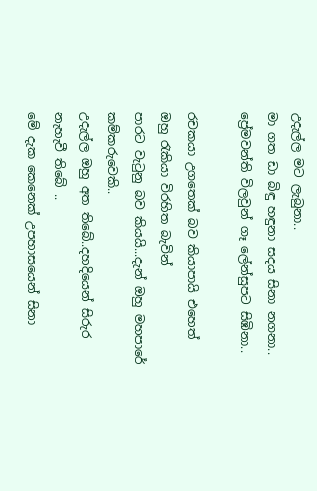උදැල්ල මට ලැබුනා..
මා ගත ඩා බිඳු හඳුනා සදය සිනා නගනා..
ප්‍රේමවන්ති විලවුන් ගෑ ලේන්සුපට සිඹිනා..

රචකයා උගතෙක් බව කියාපායි එහෙත් ඔහු රැකියා විරහිත බැවින්
පාරට වැටුනු බව කියයි...දැන් ඔහු මහපාරේ කම්කරුවෙකි..
උදැල්ල ඔහු අත තිබේ..දහදියෙන් සිරුර නැහැවී තිබේ ..
මේ දැක කෙනෙක් උපහාසයෙන් සිනා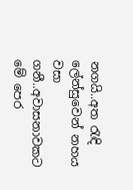නගයි..අත රැඳි
ලේන්සුවෙන් නහය වසා ගනී..අවාසනාවකට මේ පෙර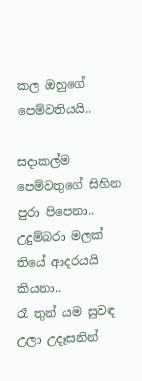කල ඔහුගේ පෙම්වතියයි..

සදාකල්ම පෙම්වතුගේ සිහින පුරා පිපෙනා..
උදුම්බරා මලක් තියේ ආදරයයි කියනා..
රෑ තුන් යම සුවඳ උලා උදෑසනින්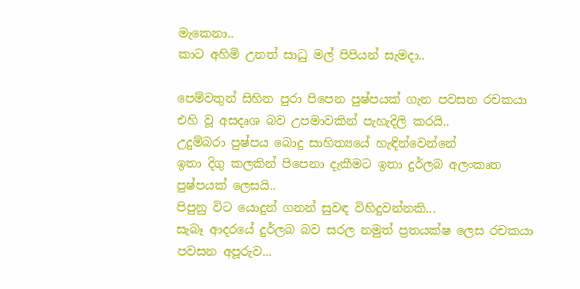මැකෙනා..
කාට අහිමි උනත් සාධු මල් පිපියන් සැමදා..

පෙම්වතුන් සිහින පුරා පිපෙන පුෂ්පයක් ගැන පවසන රචකයා
එහි වූ අසදෘශ බව උපමාවකින් පැහැදිලි කරයි..
උදුම්බරා පුෂ්පය බොදු සාහිත්‍යයේ හැඳින්වෙන්නේ
ඉතා දිගු කලකින් පිපෙනා දැකීමට ඉතා දුර්ලබ අලංකෘත පුෂ්පයක් ලෙසයි..
පිපුනු විට යොදුන් ගනන් සුවඳ විහිදුවන්නකි...
සැබෑ ආදරයේ දුර්ලබ බව සරල නමුත් ප්‍රතයක්ෂ ලෙස රචකයා පවසන අපූරුව...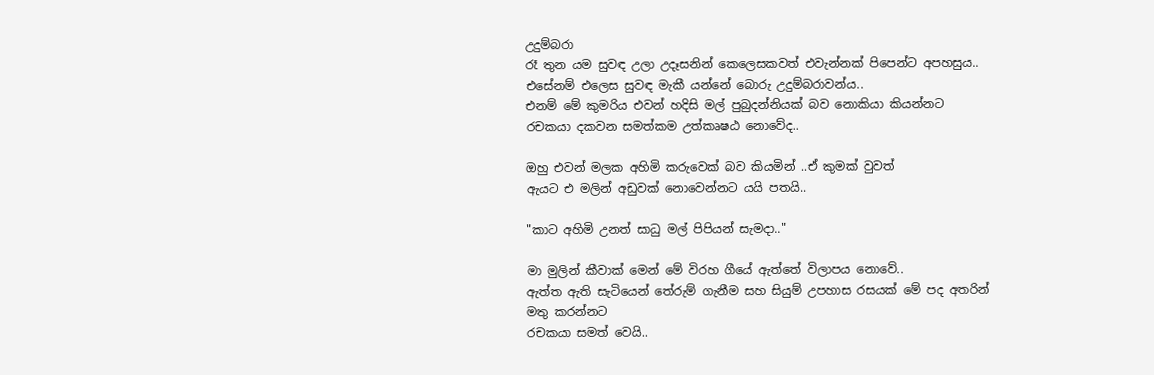උදුම්බරා
රෑ තුන යම සුවඳ උලා උදෑසනින් කෙලෙසකවත් එවැන්නක් පිපෙන්ට අපහසුය..
එසේනම් එලෙස සුවඳ මැකී යන්නේ බොරු උදුම්බරාවන්ය..
එනම් මේ කුමරිය එවන් හදිසි මල් පුබුදන්නියක් බව නොකියා කියන්නට
රචකයා දකවන සමත්කම උත්කෘෂඨ නොවේද..

ඔහු එවන් මලක අහිමි කරුවෙක් බව කියමින් ..ඒ කුමක් වුවත්
ඇයට එ මලින් අඩුවක් නොවෙන්නට යයි පතයි..

"කාට අහිමි උනත් සාධු මල් පිපියන් සැමදා.."

මා මුලින් කීවාක් මෙන් මේ විරහ ගීයේ ඇත්තේ විලාපය නොවේ..
ඇත්ත ඇති සැටියෙන් තේරුම් ගැනීම සහ සියුම් උපහාස රසයක් මේ පද අතරින් මතු කරන්නට
රචකයා සමත් වෙයි..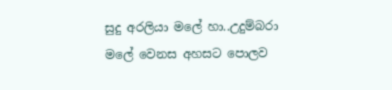සුදු අරලියා මලේ හා..උදුම්බරා මලේ වෙනස අහසට පොලව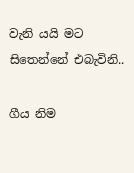වැනි යයි මට සිතෙන්නේ එබැවිනි..

ගීය නිම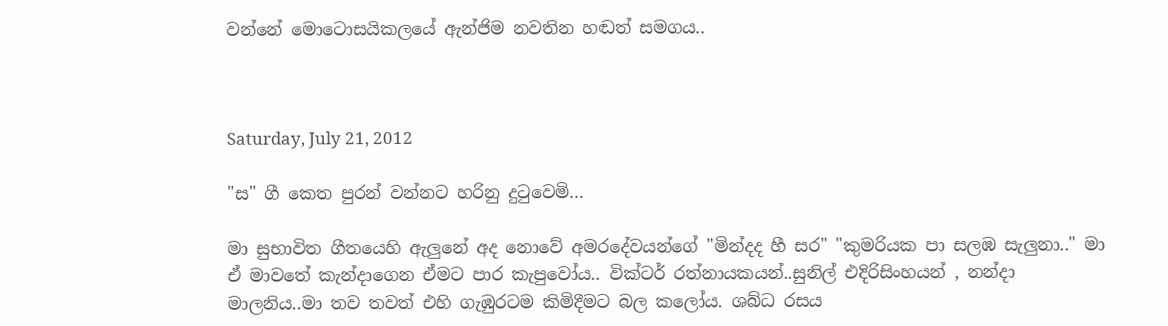වන්නේ මොටොසයිකලයේ ඇන්ජිම නවතින හඬත් සමගය..



Saturday, July 21, 2012

"ස" ගී කෙත පුරන් වන්නට හරිනු දුටුවෙමි…

මා සුභාවිත ගීතයෙහි ඇලුනේ අද නොවේ අමරදේවයන්ගේ "මින්දද හී සර" "කුමරියක පා සලඹ සැලුනා.." මා ඒ මාවතේ කැන්දාගෙන ඒමට පාර කැපුවෝය.. වික්ටර් රත්නායකයන්..සුනිල් එදිරිසිංහයන් , නන්දා මාලනිය..මා තව තවත් එහි ගැඹුරටම කිමිදීමට බල කලෝය. ශබ්ධ රසය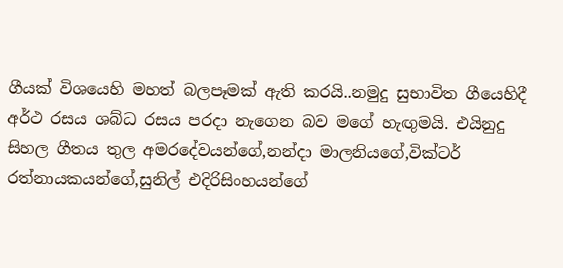ගීයක් විශයෙහි මහත් බලපෑමක් ඇති කරයි..නමුදු සුභාවිත ගීයෙහිදී අර්ථ රසය ශබ්ධ රසය පරදා නැගෙන බව මගේ හැඟුමයි. එයිනුදු සිහල ගීතය තුල අමරදේවයන්ගේ,නන්දා මාලනියගේ,වික්ටර් රත්නායකයන්ගේ,සුනිල් එදිරිසිංහයන්ගේ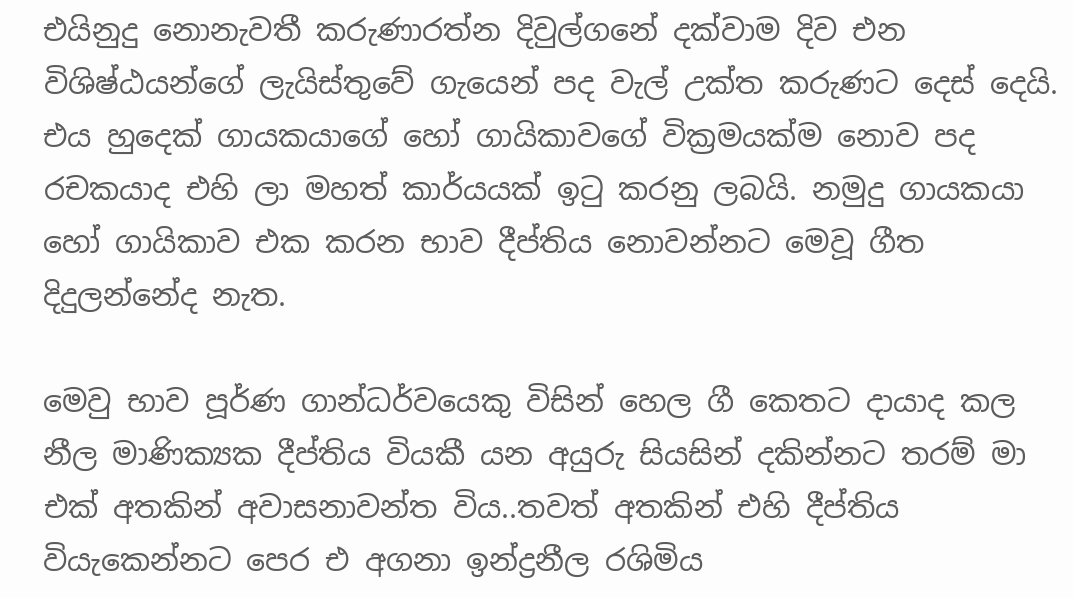එයිනුදු නොනැවතී කරුණාරත්න දිවුල්ගනේ දක්වාම දිව එන විශිෂ්ඨයන්ගේ ලැයිස්තුවේ ගැයෙන් පද වැල් උක්ත කරුණට දෙස් දෙයි. එය හුදෙක් ගායකයාගේ හෝ ගායිකාවගේ වික්‍රමයක්ම නොව පද රචකයාද එහි ලා මහත් කාර්යයක් ඉටු කරනු ලබයි. නමුදු ගායකයා හෝ ගායිකාව එක කරන භාව දීප්තිය නොවන්නට මෙවූ ගීත දිදුලන්නේද නැත.

මෙවු භාව පූර්ණ ගාන්ධර්වයෙකු විසින් හෙල ගී කෙතට දායාද කල නීල මාණික්‍යක දීප්තිය වියකී යන අයුරු සියසින් දකින්නට තරම් මා එක් අතකින් අවාසනාවන්ත විය..තවත් අතකින් එහි දීප්තිය වියැකෙන්නට පෙර එ අගනා ඉන්ද්‍රනීල රශිමිය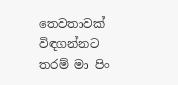තෙවතාවක් විඳගන්නට තරම් මා පිං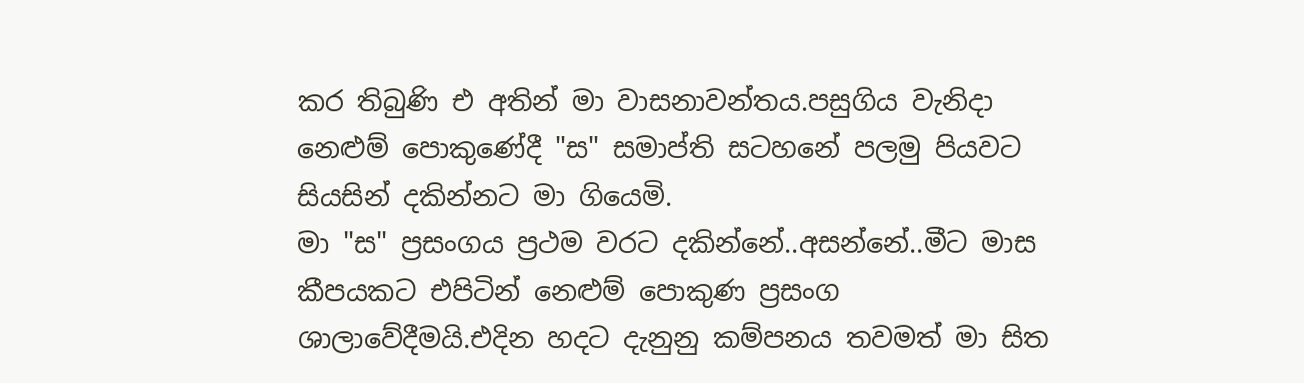කර තිබුණි එ අතින් මා වාසනාවන්තය.පසුගිය වැනිදා නෙළුම් පොකුණේදී "ස" සමාප්ති සටහනේ පලමු පියවට සියසින් දකින්නට මා ගියෙමි.
මා "ස" ප්‍රසංගය ප්‍රථම වරට දකින්නේ..අසන්නේ..මීට මාස කීපයකට එපිටින් නෙළුම් පොකුණ ප්‍රසංග ශාලාවේදීමයි.එදින හදට දැනුනු කම්පනය තවමත් මා සිත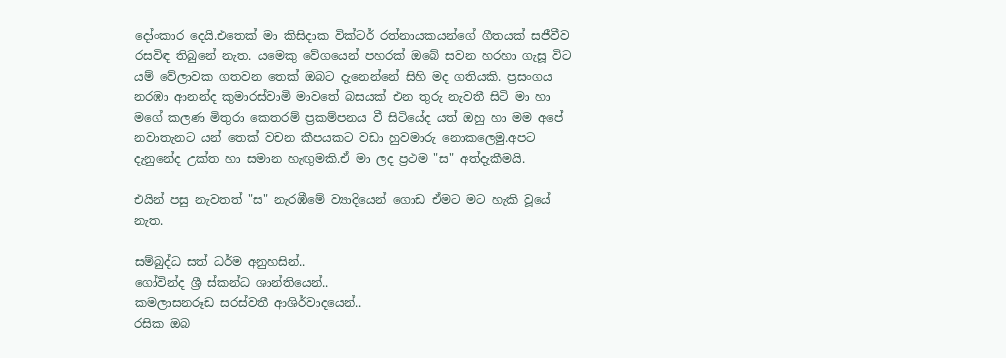දෝංකාර දෙයි.එතෙක් මා කිසිදාක වික්ටර් රත්නායකයන්ගේ ගීතයක් සජීවීව රසවිඳ තිබුනේ නැත. යමෙකු වේගයෙන් පහරක් ඔබේ සවන හරහා ගැසූ විට යම් වේලාවක ගතවන තෙක් ඔබට දැනෙන්නේ සිහි මද ගතියකි. ප්‍රසංගය නරඹා ආනන්ද කුමාරස්වාමි මාවතේ බසයක් එන තුරු නැවතී සිටි මා හා මගේ කලණ මිතුරා කෙතරම් ප්‍රකම්පනය වී සිටියේද යත් ඔහු හා මම අපේ නවාතැනට යන් තෙක් වචන කීපයකට වඩා හුවමාරු නොකලෙමු.අපට දැනුනේද උක්ත හා සමාන හැඟුමකි.ඒ මා ලද ප්‍රථම "ස" අත්දැකීමයි.

එයින් පසු නැවතත් "ස" නැරඹීමේ ව්‍යාදියෙන් ගොඩ ඒමට මට හැකි වූයේ නැත.

සම්බුද්ධ සත් ධර්ම අනුහසින්..
ගෝවින්ද ශ්‍රී ස්කන්ධ ශාන්තියෙන්..
කමලාසනරූඩ සරස්වතී ආශිර්වාදයෙන්..
රසික ඔබ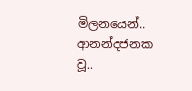මිලනයෙන්..
ආනන්දජනක වූ..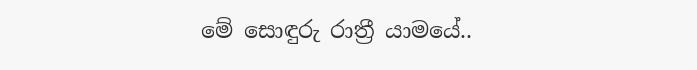මේ සොඳුරු රාත්‍රී යාමයේ..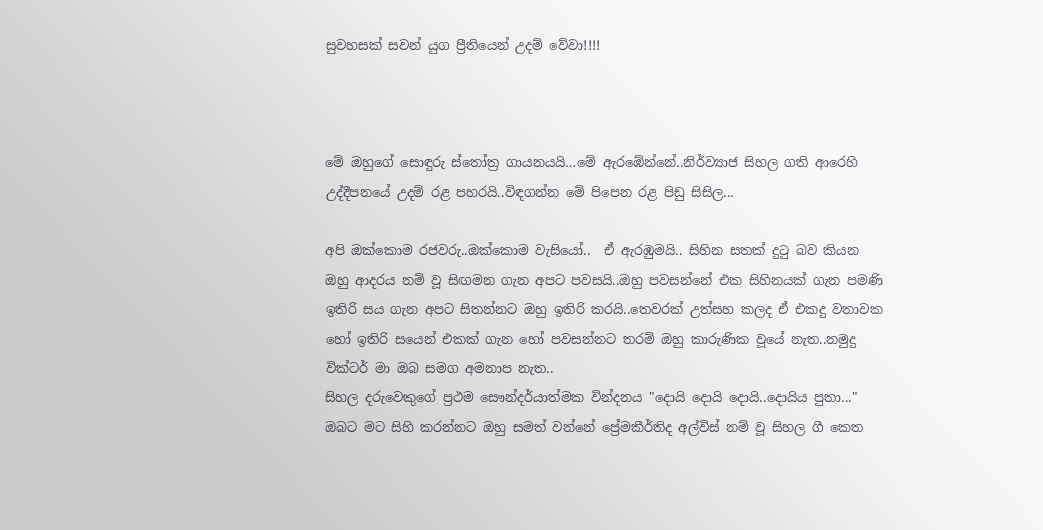සුවහසක් සවන් යුග ප්‍රීතියෙන් උදම් වේවා!!!!



මේ ඔහුගේ සොඳුරු ස්තෝත්‍ර ගායනයයි…මේ ඇරඹේන්නේ..නිර්ව්‍යාජ සිහල ගති ආරෙහි උද්දීපනයේ උදම් රළ පහරයි..විඳගන්න මේ පිපෙන රළ පිඩු සිසිල...

අපි ඔක්කොම රජවරු..ඔක්කොම වැසියෝ..  ඒ ඇරඹුමයි.. සිහින සතක් දුටු බව කියන ඔහු ආදරය නම් වූ සිඟමන ගැන අපට පවසයි..ඔහු පවසන්නේ එක සිහිනයක් ගැන පමණි ඉතිරි සය ගැන අපට සිතන්නට ඔහු ඉතිරි කරයි..තෙවරක් උත්සහ කලද ඒ එකදු වතාවක හෝ ඉතිරි සයෙන් එකක් ගැන හෝ පවසන්නට තරම් ඔහු කාරුණික වූයේ නැත..නමුදු වික්ටර් මා ඔබ සමග අමනාප නැත..
සිහල දරුවෙකුගේ ප්‍රථම සෞන්දර්යාත්මක වින්දනය "දොයි දොයි දොයි..දොයිය පුතා..." ඔබට මට සිහි කරන්නට ඔහු සමත් වන්නේ ප්‍රේමකීර්තිද අල්විස් නම් වූ සිහල ගී කෙත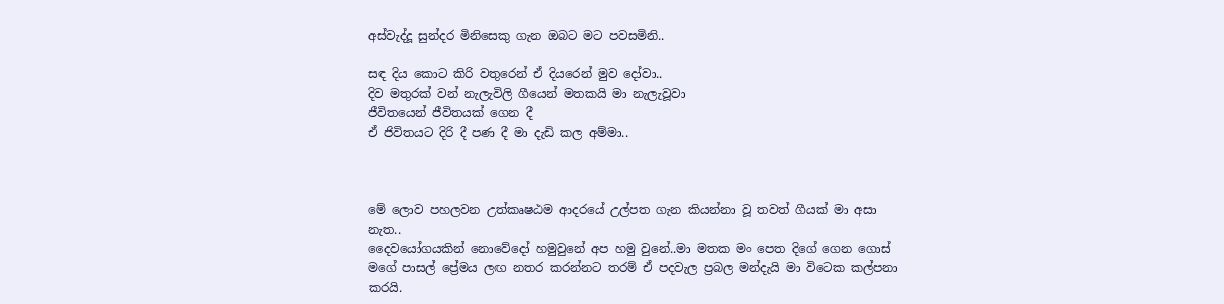අස්වැද්දූ සුන්දර මිනිසෙකු ගැන ඔබට මට පවසමිනි..

සඳ දිය කොට කිරි වතුරෙන් ඒ දියරෙන් මුව දෝවා..
දිව මතුරක් වන් නැලැවිලි ගීයෙන් මතකයි මා නැලැවූවා
ජීවිතයෙන් ජීවිතයක් ගෙන දී
ඒ ජිවිතයට දිරි දී පණ දී මා දැඩි කල අම්මා..



මේ ලොව පහලවන උත්කෘෂඨම ආදරයේ උල්පත ගැන කියන්නා වූ තවත් ගීයක් මා අසා නැත..
දෛවයෝගයකින් නොවේදෝ හමුවුනේ අප හමු වුනේ..මා මතක මං පෙත දිගේ ගෙන ගොස් මගේ පාසල් ප්‍රේමය ලඟ නතර කරන්නට තරම් ඒ පදවැල ප්‍රබල මන්දැයි මා විටෙක කල්පනා කරයි.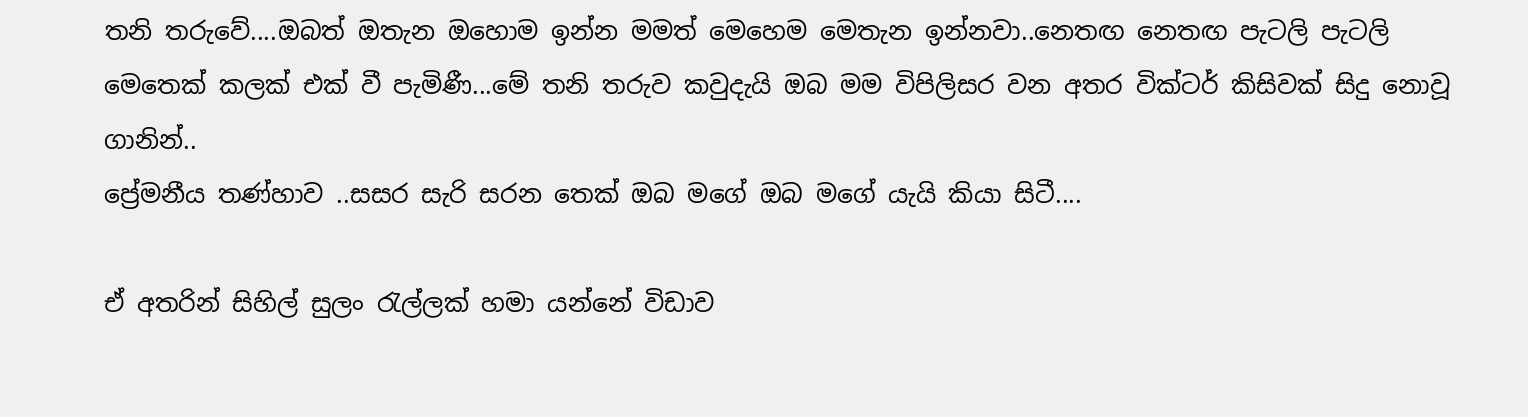තනි තරුවේ....ඔබත් ඔතැන ඔහොම ඉන්න මමත් මෙහෙම මෙතැන ඉන්නවා..නෙතඟ නෙතඟ පැටලි පැටලි මෙතෙක් කලක් එක් වී පැමිණී...මේ තනි තරුව කවුදැයි ඔබ මම විපිලිසර වන අතර වික්ටර් කිසිවක් සිදු නොවූ ගානින්..
ප්‍රේමනීය තණ්හාව ..සසර සැරි සරන තෙක් ඔබ මගේ ඔබ මගේ යැයි කියා සිටී....

ඒ අතරින් සිහිල් සුලං රැල්ලක් හමා යන්නේ විඩාව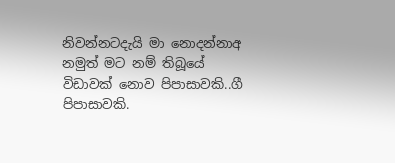නිවන්නටදැයි මා නොදන්නාඅ නමුත් මට නම් තිබූයේ විඩාවක් නොව පිපාසාවකි..ගී පිපාසාවකි.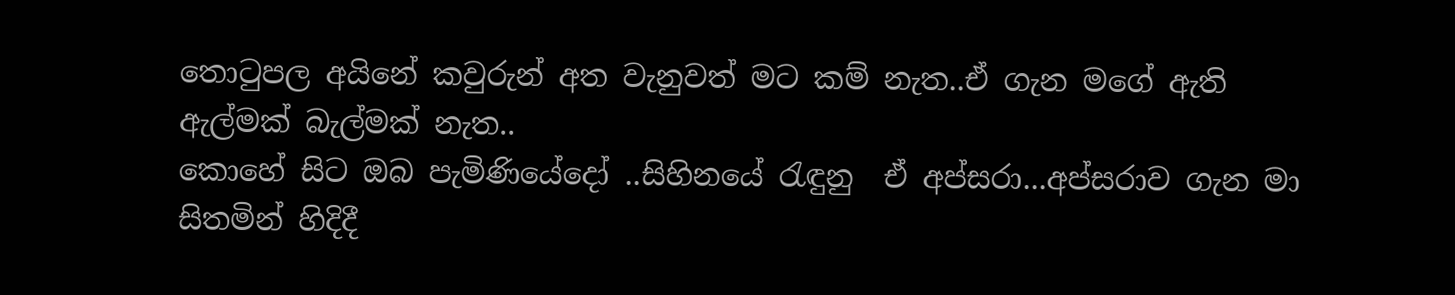තොටුපල අයිනේ කවුරුන් අත වැනුවත් මට කම් නැත..ඒ ගැන මගේ ඇති ඇල්මක් බැල්මක් නැත..
කොහේ සිට ඔබ පැමිණියේදෝ ..සිහිනයේ රැඳුනු  ඒ අප්සරා...අප්සරාව ගැන මා සිතමින් හිදිදී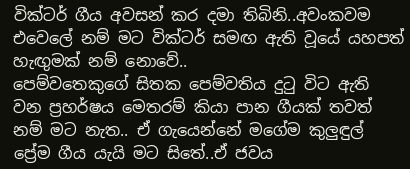වික්ටර් ගීය අවසන් කර දමා තිබිනි..අවංකවම එවෙලේ නම් මට වික්ටර් සමඟ ඇති වූයේ යහපත් හැඟුමක් නම් නොවේ..
පෙම්වතෙකුගේ සිතක පෙම්වතිය දුටු විට ඇති වන ප්‍රහර්ෂය මෙතරම් කියා පාන ගීයක් තවත් නම් මට නැත.. ඒ ගැයෙන්නේ මගේම කුලුඳුල් ප්‍රේම ගීය යැයි මට සිතේ..ඒ ජවය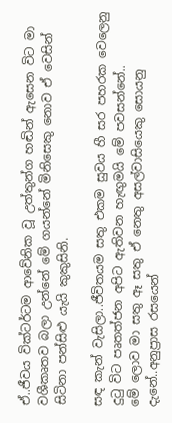ඒ..ජීවය වික්ටර්ටම ආවේනික වූ උත්තුන්ග හඬින් ඇසෙන විට මා වශීකෘතව බලා උන්නේ මේ ගයන්නේ මිනිසෙකු නොව ඒ වෙසින් සිටිනා පන්සිළු යැයි කුකුසිනි.

සඳ කැන් වැසිලා..ජීවිතයම සතු එකම සුවය හී සර පහරක වෙලෙනු දුටු විට පෘතත්ජන අපිට ඇතිවන හැඟුමයි මේ පවසන්නේ..
මේ ලොව මා සතු ඈ සතු ඒ නෙතු අසල්වාසියෙකු සොයනු දැනේ..අනුප්‍රාස රසයෙන්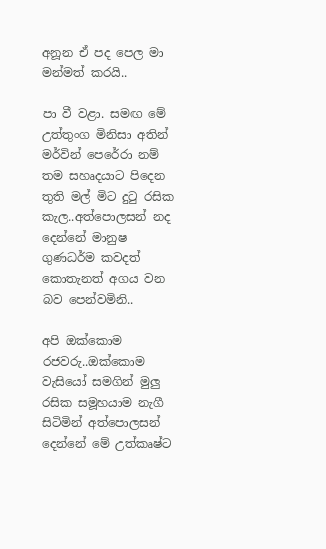අනූන ඒ පද පෙල මා මන්මත් කරයි..

පා වී වළා. සමඟ මේ උත්තුංග මිනිසා අතින් මර්වින් පෙරේරා නම් තම සහෘදයාට පිදෙන තුති මල් මිට දුටු රසික කැල..අත්පොලසන් නද දෙන්නේ මානුෂ ගුණධර්ම කවදත් කොතැනත් අගය වන බව පෙන්වමිනි..

අපි ඔක්කොම රජවරු..ඔක්කොම වැසියෝ සමගින් මුලු රසික සමූහයාම නැගී සිටිමින් අත්පොලසන් දෙන්නේ මේ උත්කෘෂ්ට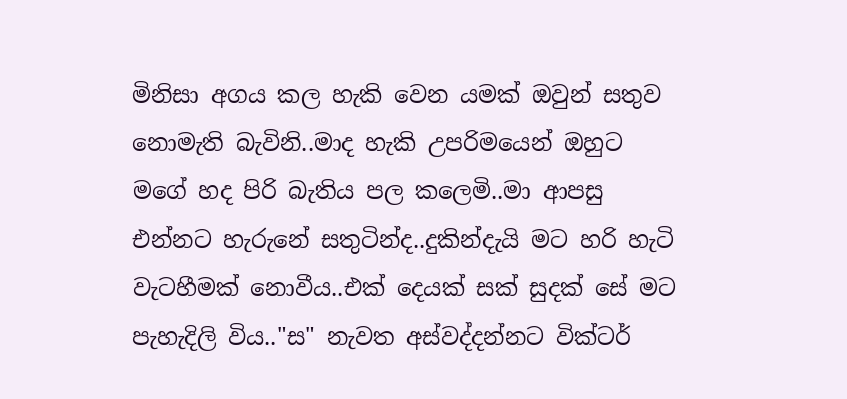මිනිසා අගය කල හැකි වෙන යමක් ඔවුන් සතුව නොමැති බැවිනි..මාද හැකි උපරිමයෙන් ඔහුට මගේ හද පිරි බැතිය පල කලෙමි..මා ආපසු එන්නට හැරුනේ සතුටින්ද..දුකින්දැයි මට හරි හැටි වැටහීමක් නොවීය..එක් දෙයක් සක් සුදක් සේ මට පැහැදිලි විය.."ස" නැවත අස්වද්දන්නට වික්ටර්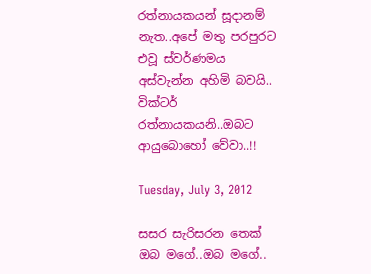රත්නායකයන් සූදානම් නැත..අපේ මතු පරපුරට එවූ ස්වර්ණමය අස්වැන්න අහිමි බවයි..
වික්ටර් රත්නායකයනි..ඔබට ආයුබොහෝ වේවා..!!

Tuesday, July 3, 2012

සසර සැරිසරන තෙක් ඔබ මගේ..ඔබ මගේ..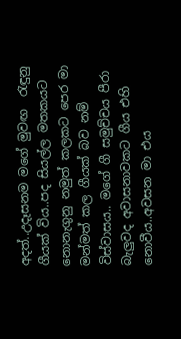අදත්..උදෑසනම මගේ මුවඟ  රැඳුනු ගීයක් විය..පද සියල්ල මතකයට නොනැගුනු නමුත් කලකට පෙර මා මන්මත් කල ගීයක් බව නම් විස්වාසය.. මගේ ගී සමුච්චය පීරා බැලුවද අවාසනාවකට ගීය එහි නොවීය..අවසන මා එය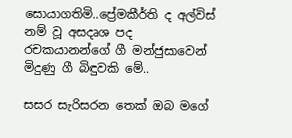සොයාගතිමි..ප්‍රේමකීර්ති ද අල්විස් නම් වූ අසදෘශ පද රචකයානන්ගේ ගී මන්ජුසාවෙන් මිදුණු ගී බිඳුවකි මේ..

සසර සැරිසරන තෙක් ඔබ මගේ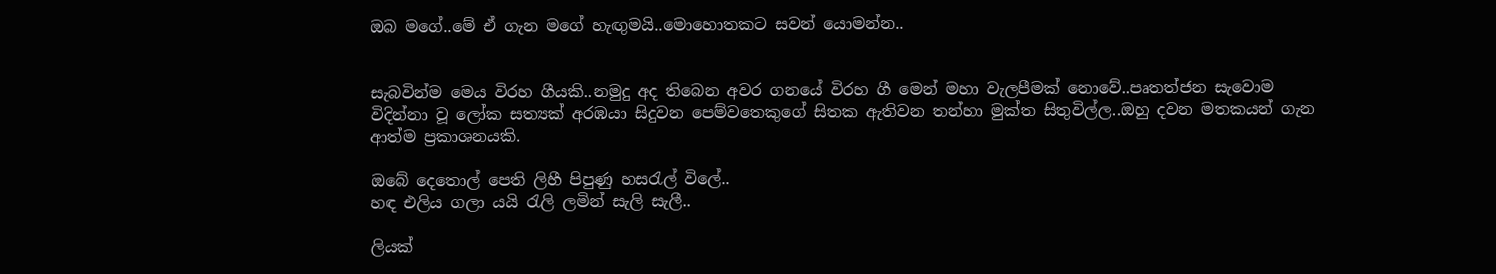ඔබ මගේ..මේ ඒ ගැන මගේ හැඟුමයි..මොහොතකට සවන් යොමන්න..


සැබවින්ම මෙය විරහ ගීයකි..නමුදු අද තිබෙන අවර ගනයේ විරහ ගී මෙන් මහා වැලපීමක් නොවේ..පෘතත්ජන සැවොම විදින්නා වූ ලෝක සත්‍යක් අරඹයා සිදුවන පෙම්වතෙකුගේ සිතක ඇතිවන තන්හා මුක්ත සිතුවිල්ල..ඔහු දවන මතකයන් ගැන ආත්ම ප්‍රකාශනයකි.

ඔබේ දෙතොල් පෙති ලිහී පිපුණු හසරැල් විලේ..
හඳ එලිය ගලා යයි රැලි ලමින් සැලි සැලී..

ලියක්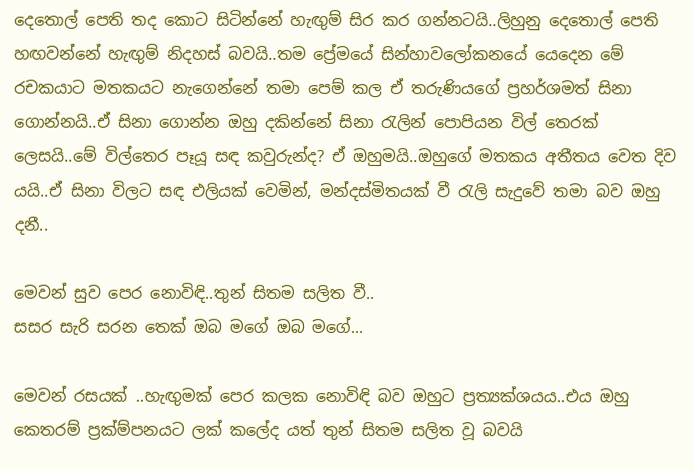දෙතොල් පෙති තද කොට සිටින්නේ හැඟුම් සිර කර ගන්නටයි..ලිහුනු දෙතොල් පෙති හඟවන්නේ හැඟුම් නිදහස් බවයි..තම ප්‍රේමයේ සින්හාවලෝකනයේ යෙදෙන මේ රචකයාට මතකයට නැගෙන්නේ තමා පෙම් කල ඒ තරුණියගේ ප්‍රහර්ශමත් සිනා ගොන්නයි..ඒ සිනා ගොන්න ඔහු දකින්නේ සිනා රැලින් පොපියන විල් තෙරක් ලෙසයි..මේ විල්තෙර පෑයූ සඳ කවුරුන්ද? ඒ ඔහුමයි..ඔහුගේ මතකය අතීතය වෙත දිව යයි..ඒ සිනා විලට සඳ එලියක් වෙමින්, මන්දස්මිතයක් වී රැලි සැදුවේ තමා බව ඔහු දනී..

මෙවන් සුව පෙර නොවිඳි..තුන් සිතම සලිත වී..
සසර සැරි සරන තෙක් ඔබ මගේ ඔබ මගේ...

මෙවන් රසයක් ..හැඟුමක් පෙර කලක නොවිඳි බව ඔහුට ප්‍රත්‍යක්ශයය..එය ඔහු කෙතරම් ප්‍රක්ම්පනයට ලක් කලේද යත් තුන් සිතම සලිත වූ බවයි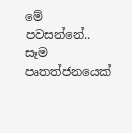මේ පවසන්නේ..
සෑම පෘතත්ජනයෙක්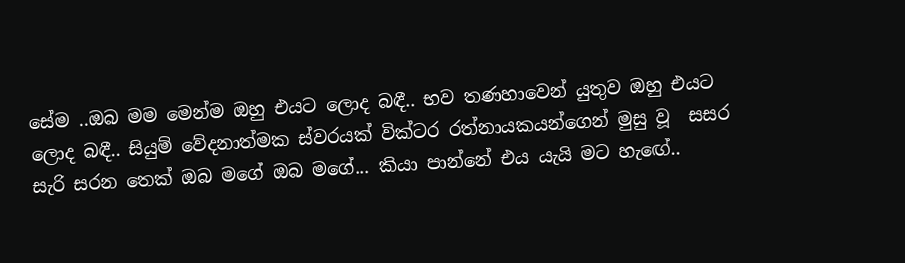සේම ..ඔබ මම මෙන්ම ඔහු එයට ලොද බඳී.. භව තණහාවෙන් යුතුව ඔහු එයට ලොද බඳී.. සියුම් වේදනාත්මක ස්වරයක් වික්ටර රත්නායකයන්ගෙන් මුසු වූ  සසර සැරි සරන තෙක් ඔබ මගේ ඔබ මගේ... කියා පාන්නේ එය යැයි මට හැඟේ..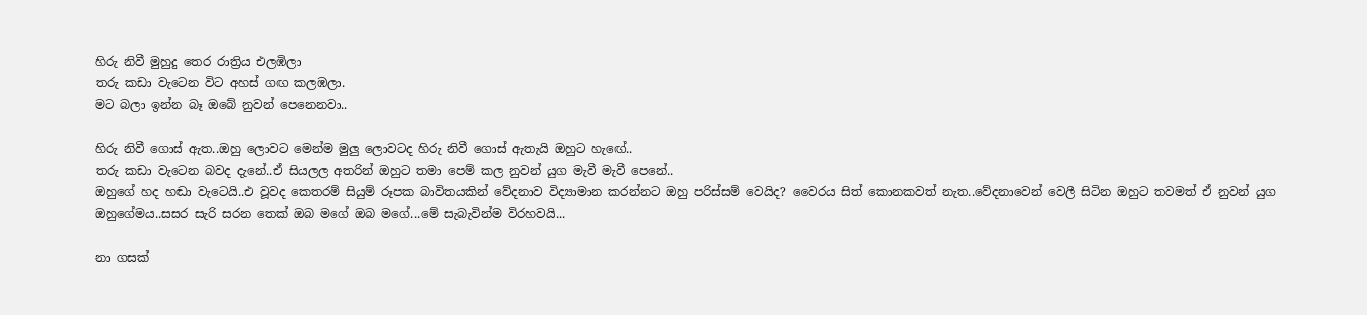හිරු නිවී මුහුදු තෙර රාත්‍රිය එලඹිලා
තරු කඩා වැටෙන විට අහස් ගඟ කලඹලා.
මට බලා ඉන්න බෑ ඔබේ නුවන් පෙනෙනවා..

හිරු නිවී ගොස් ඇත..ඔහු ලොවට මෙන්ම මුලු ලොවටද හිරු නිවී ගොස් ඇතැයි ඔහුට හැඟේ..
තරු කඩා වැටෙන බවද දැනේ..ඒ සියලල අතරින් ඔහුට තමා පෙම් කල නුවන් යුග මැවී මැවී පෙනේ..
ඔහුගේ හද හඬා වැටෙයි..එ වූවද කෙතරම් සියුම් රූපක බාවිතයකින් වේදනාව විද්‍යාමාන කරන්නට ඔහු පරිස්සම් වෙයිද? වෛරය සිත් කොනකවත් නැත..වේදනාවෙන් වෙලී සිටින ඔහුට තවමත් ඒ නුවන් යුග ඔහුගේමය..සසර සැරි සරන තෙක් ඔබ මගේ ඔබ මගේ...මේ සැබැවින්ම විරහවයි...

නා ගසක්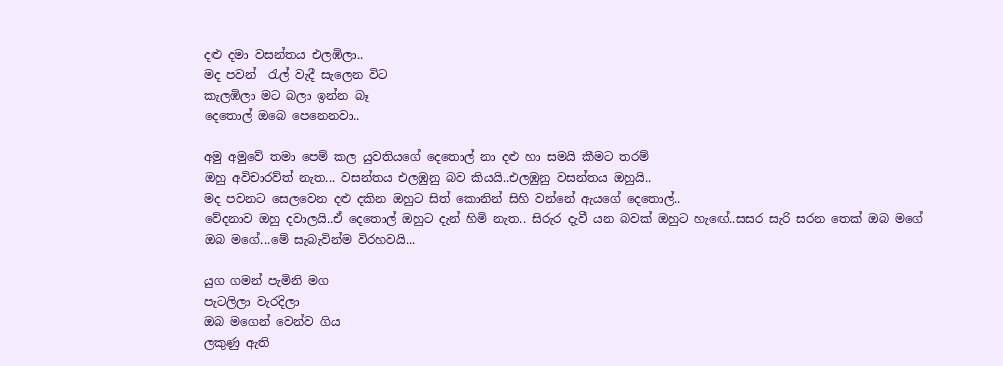දළු දමා වසන්තය එලඹිලා..
මද පවන්  රැල් වැදී සැලෙන විට
කැලඹිලා මට බලා ඉන්න බෑ
දෙතොල් ඔබෙ පෙනෙනවා..

අමු අමුවේ තමා පෙම් කල යුවතියගේ දෙතොල් නා දළු හා සමයි කීමට තරම්
ඔහු අවිචාරව්ත් නැත... වසන්තය එලඹුනු බව කියයි..එලඹුනු වසන්තය ඔහුයි..
මද පවනට සෙලවෙන දළු දකින ඔහුට සිත් කොනින් සිහි වන්නේ ඇයගේ දෙතොල්..
වේදනාව ඔහු දවාලයි..ඒ දෙතොල් ඔහුට දැන් හිමි නැත.. සිරුර දැවී යන බවක් ඔහුට හැඟේ..සසර සැරි සරන තෙක් ඔබ මගේ ඔබ මගේ...මේ සැබැවින්ම විරහවයි...

යුග ගමන් පැමිනි මග
පැටලිලා වැරදිලා
ඔබ මගෙන් වෙන්ව ගිය
ලකුණු ඇති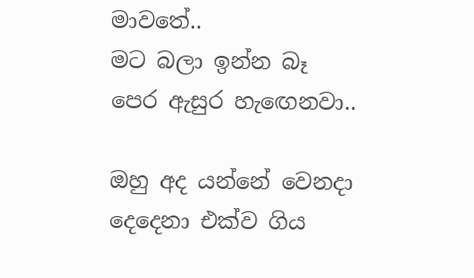මාවතේ..
මට බලා ඉන්න බෑ
පෙර ඇසුර හැඟෙනවා..

ඔහු අද යන්නේ වෙනදා දෙදෙනා එක්ව ගිය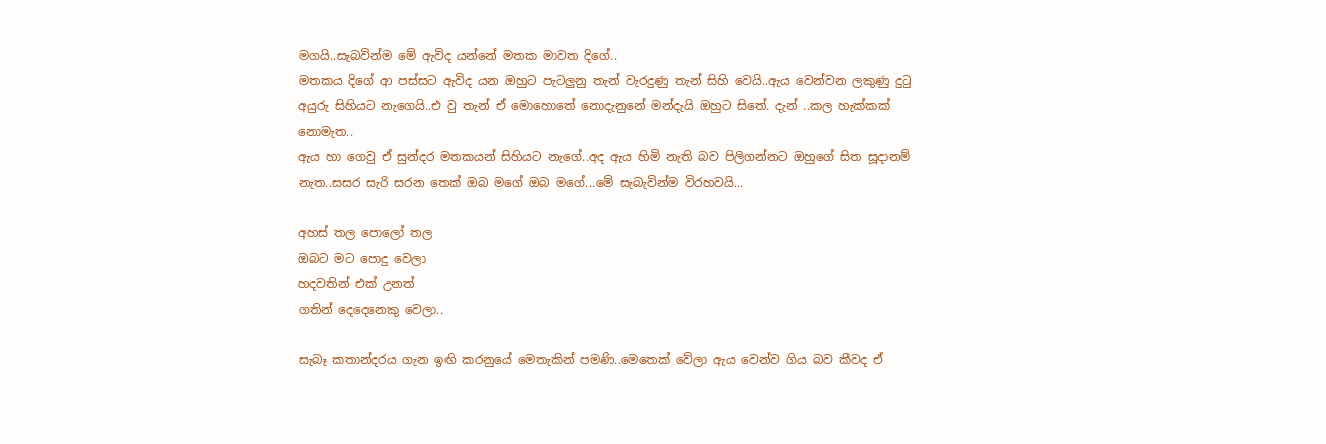මගයි..සැබවින්ම මේ ඇවිද යන්නේ මතක මාවත දිගේ..
මතකය දිගේ ආ පස්සට ඇවිද යන ඔහුට පැටලුනු තැන් වැරදුණු තැන් සිහි වෙයි..ඇය වෙන්වන ලකුණු දුටු අයුරු සිහියට නැගෙයි..එ වු තැන් ඒ මොහොතේ නොදැනුනේ මන්දැයි ඔහුට සිතේ. දැන් ..කල හැක්කක් නොමැත..
ඇය හා ගෙවු ඒ සුන්දර මතකයන් සිහියට නැගේ..අද ඇය හිමි නැති බව පිලිගන්නට ඔහුගේ සිත සූදානම් නැත..සසර සැරි සරන තෙක් ඔබ මගේ ඔබ මගේ...මේ සැබැවින්ම විරහවයි...

අහස් තල පොලෝ තල
ඔබට මට පොදු වෙලා
හදවතින් එක් උනත්
ගතින් දෙදෙනෙකු වෙලා..

සැබෑ කතාන්දරය ගැන ඉඟි කරනුයේ මෙතැකින් පමණි..මෙතෙක් වේලා ඇය වෙන්ව ගිය බව කීවද ඒ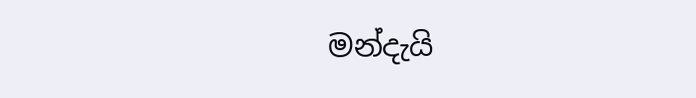මන්දැයි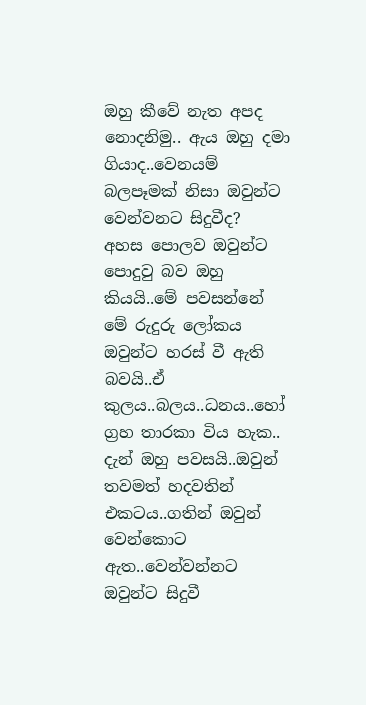ඔහු කීවේ නැත අපද නොදනිමු.. ඇය ඔහු දමා ගියාද..වෙනයම් බලපෑමක් නිසා ඔවුන්ට වෙන්වනට සිදුවීද?
අහස පොලව ඔවුන්ට පොදුවු බව ඔහු කියයි..මේ පවසන්නේ මේ රුදුරු ලෝකය
ඔවුන්ට හරස් වී ඇති බවයි..ඒ කුලය..බලය..ධනය..හෝ ග්‍රහ තාරකා විය හැක..
දැන් ඔහු පවසයි..ඔවුන් තවමත් හදවතින් එකටය..ගතින් ඔවුන් වෙන්කොට ඇත..වෙන්වන්නට
ඔවුන්ට සිදුවී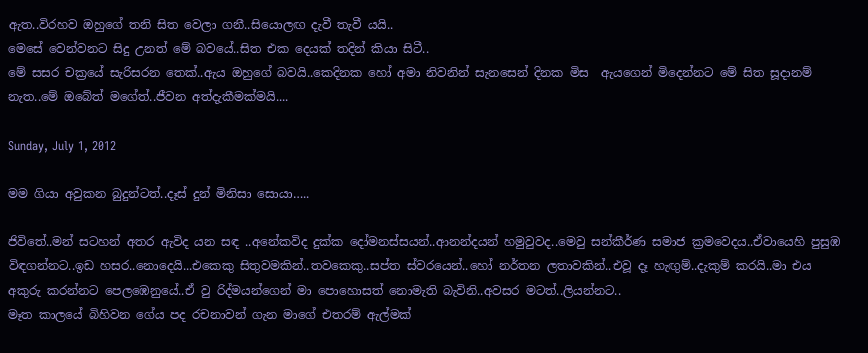ඇත..විරහව ඔහුගේ තනි සිත වෙලා ගනී..සියොලඟ දැවී තැවී යයි..
මෙසේ වෙන්වනට සිදු උනත් මේ බවයේ..සිත එක දෙයක් තදින් කියා සිටී..
මේ සසර චක්‍රයේ සැරිසරන තෙක්..ඇය ඔහුගේ බවයි..කෙදිනක හෝ අමා නිවනින් සැනසෙන් දිනක මිස  ඇයගෙන් මිදෙන්නට මේ සිත සූදානම් නැත..මේ ඔබේත් මගේත්..ජීවන අත්දැකීමක්මයි....

Sunday, July 1, 2012

මම ගියා අවුකන බුදුන්ටත්..දෑස් දුන් මිනිසා සොයා…..

ජිවිතේ..මන් සටහන් අතර ඇවිද යන සඳ ..අනේකවිද දුක්ක දෝමනස්සයන්..ආනන්දයන් හමුවුවද..මෙවු සන්කීර්ණ සමාජ ක්‍රමවෙදය..ඒවායෙහි පුසුඹ විඳගන්නට..ඉඩ හසර..නොදෙයි...එකෙකු සිතුවමකින්..තවකෙකු..සප්ත ස්වරයෙන්..හෝ නර්තන ලතාවකින්..එවූ දෑ හැඟුම්..දැකුම් කරයි..මා එය අකුරු කරන්නට පෙලඹෙනුයේ..ඒ වු රිද්මයන්ගෙන් මා පොහොසත් නොමැති බැවිනි..අවසර මටත්..ලියන්නට..
මෑත කාලයේ බිහිවන ගේය පද රචනාවන් ගැන මාගේ එතරම් ඇල්මක්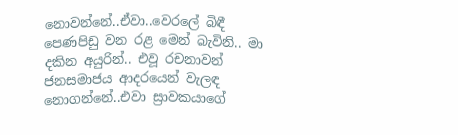නොවන්නේ..ඒවා..වෙරලේ බිඳී පෙණපිඩු වන රළ මෙන් බැවිනි.. මා දකින අයුරින්.. එවූ රචනාවන් ජනසමාජය ආදරයෙන් වැලඳ නොගන්නේ..එවා ස්‍රාවකයාගේ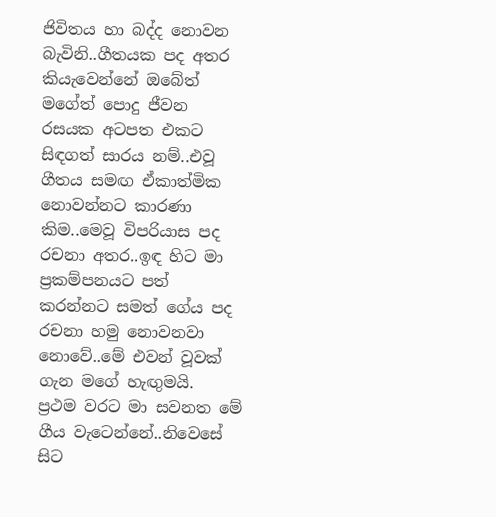ජිවිතය හා බද්ද නොවන බැවිනි..ගීතයක පද අතර කියැවෙන්නේ ඔබේත් මගේත් පොදු ජීවන රසයක අටපත එකට සිඳගත් සාරය නම්..එවූ ගීතය සමඟ ඒකාත්මික නොවන්නට කාරණා කිම..මෙවූ විපරියාස පද රචනා අතර..ඉඳ හිට මා ප්‍රකම්පනයට පත් කරන්නට සමත් ගේය පද රචනා හමු නොවනවා නොවේ..මේ එවන් වූවක් ගැන මගේ හැඟුමයි.
ප්‍රථම වරට මා සවනත මේ ගීය වැටෙන්නේ..නිවෙසේ සිට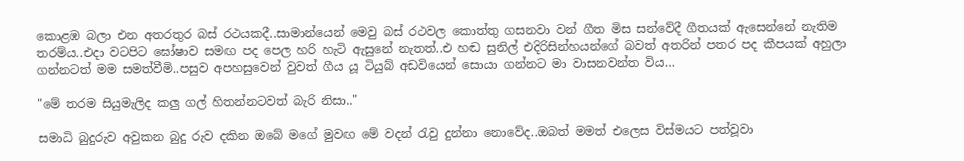කොළඹ බලා එන අතරතුර බස් රථයකදී..සාමාන්යෙන් මෙවු බස් රථවල කොත්තු ගසනවා වන් ගීත මිස සන්වේදී ගීතයක් ඇසෙන්නේ නැතිම තරම්ය..එදා වටපිට ඝෝෂාව සමඟ පද පෙල හරි හැටි ඇසුනේ නැතත්..එ හඬ සුනිල් එදිරිසින්හයන්ගේ බවත් අතරින් පතර පද කීපයක් අහුලා ගන්නටත් මම සමත්වීමි..පසුව අපහසුවෙන් වුවත් ගීය යූ ටියුබ් අඩවියෙන් සොයා ගන්නට මා වාසනවන්ත විය…

"මේ තරම සියුමැලිද කලු ගල් හිතන්නටවත් බැරි නිසා.."

සමාධි බුදුරුව අවුකන බුදු රුව දකින ඔබේ මගේ මුවඟ මේ වදන් රැවු දුන්නා නොවේද..ඔබත් මමත් එලෙස විස්මයට පත්වූවා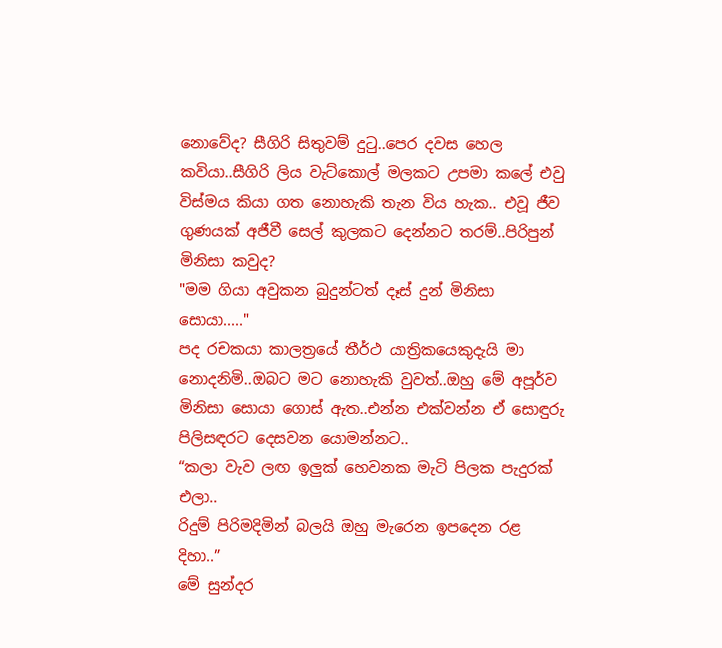නොවේද? සීගිරි සිතුවම් දුටු..පෙර දවස හෙල කවියා..සීගිරි ලිය වැට්කොල් මලකට උපමා කලේ එවු විස්මය කියා ගත නොහැකි තැන විය හැක.. එවූ ජීව ගුණයක් අජීවී සෙල් කුලකට දෙන්නට තරම්..පිරිපුන් මිනිසා කවුද?
"මම ගියා අවුකන බුදුන්ටත් දෑස් දුන් මිනිසා සොයා....."
පද රචකයා කාලත්‍රයේ තීර්ථ යාත්‍රිකයෙකුදැයි මා නොදනිමි..ඔබට මට නොහැකි වුවත්..ඔහු මේ අපූර්ව මිනිසා සොයා ගොස් ඇත..එන්න එක්වන්න ඒ සොඳුරු පිලිසඳරට දෙසවන යොමන්නට..
“කලා වැව ලඟ ඉලුක් හෙවනක මැටි පිලක පැදුරක් එලා..
රිදුම් පිරිමදිමින් බලයි ඔහු මැරෙන ඉපදෙන රළ දිහා..”
මේ සුන්දර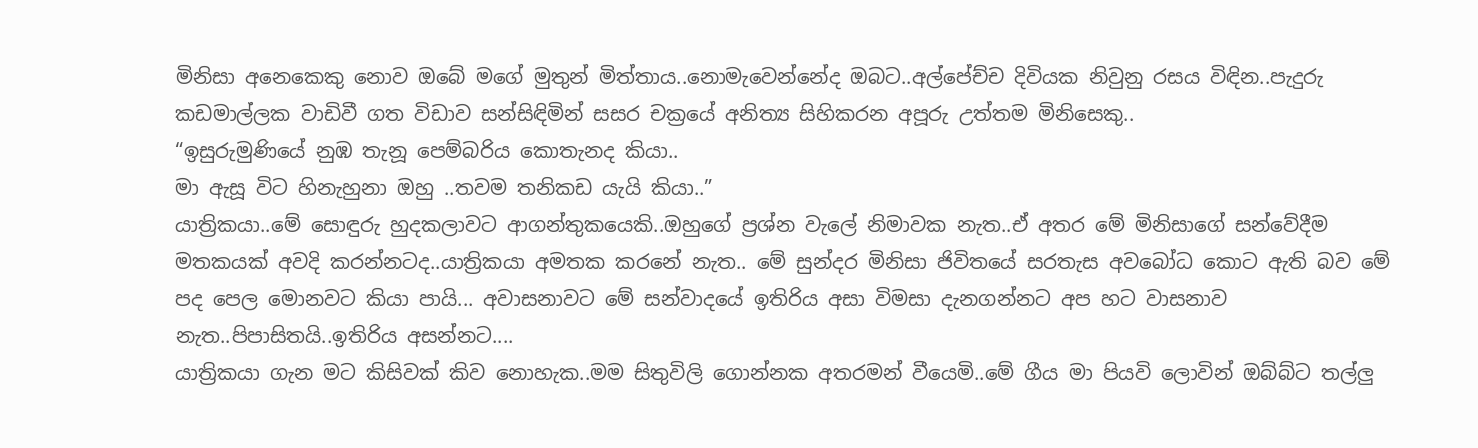මිනිසා අනෙකෙකු නොව ඔබේ මගේ මුතුන් මිත්තාය..නොමැවෙන්නේද ඔබට..අල්පේච්ච දිවියක නිවුනු රසය විඳින..පැදුරු කඩමාල්ලක වාඩිවී ගත විඩාව සන්සිඳිමින් සසර චක්‍රයේ අනිත්‍ය සිහිකරන අපූරු උත්තම මිනිසෙකු..
“ඉසුරුමුණියේ නුඹ තැනූ පෙම්බරිය කොතැනද කියා..
මා ඇසූ විට හිනැහුනා ඔහු ..තවම තනිකඩ යැයි කියා..”
යාත්‍රිකයා..මේ සොඳුරු හුදකලාවට ආගන්තුකයෙකි..ඔහුගේ ප්‍රශ්න වැලේ නිමාවක නැත..ඒ අතර මේ මිනිසාගේ සන්වේදීම මතකයක් අවදි කරන්නටද..යාත්‍රිකයා අමතක කරනේ නැත.. මේ සුන්දර මිනිසා ජිවිතයේ සරතැස අවබෝධ කොට ඇති බව මේ පද පෙල මොනවට කියා පායි... අවාසනාවට මේ සන්වාදයේ ඉතිරිය අසා විමසා දැනගන්නට අප හට වාසනාව නැත..පිපාසිතයි..ඉතිරිය අසන්නට....
යාත්‍රිකයා ගැන මට කිසිවක් කිව නොහැක..මම සිතුවිලි ගොන්නක අතරමන් වීයෙමි..මේ ගීය මා පියවි ලොවින් ඔබ්බ්ට තල්ලු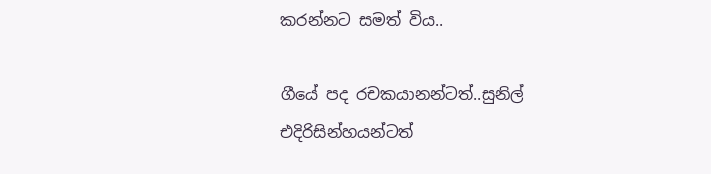කරන්නට සමත් විය..

ගීයේ පද රචකයානන්ටත්..සුනිල් එදිරිසින්හයන්ටත්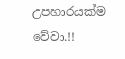උපහාරයක්ම වේවා.!!